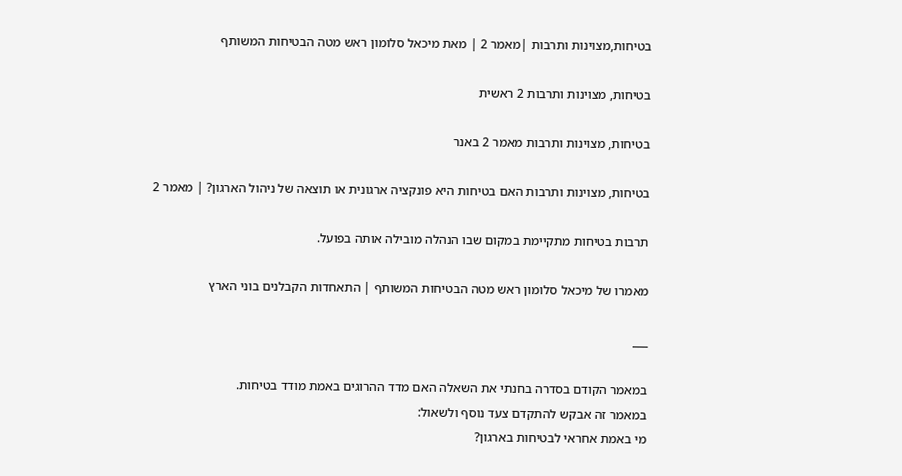בטיחות,מצוינות ותרבות |מאמר 2 | מאת מיכאל סלומון ראש מטה הבטיחות המשותף

בטיחות, מצוינות ותרבות 2 ראשית

בטיחות, מצוינות ותרבות מאמר 2 באנר

בטיחות, מצוינות ותרבות האם בטיחות היא פונקציה ארגונית או תוצאה של ניהול הארגון? | מאמר 2

תרבות בטיחות מתקיימת במקום שבו הנהלה מובילה אותה בפועל.

מאמרו של מיכאל סלומון ראש מטה הבטיחות המשותף | התאחדות הקבלנים בוני הארץ

___

במאמר הקודם בסדרה בחנתי את השאלה האם מדד ההרוגים באמת מודד בטיחות.
במאמר זה אבקש להתקדם צעד נוסף ולשאול:
מי באמת אחראי לבטיחות בארגון?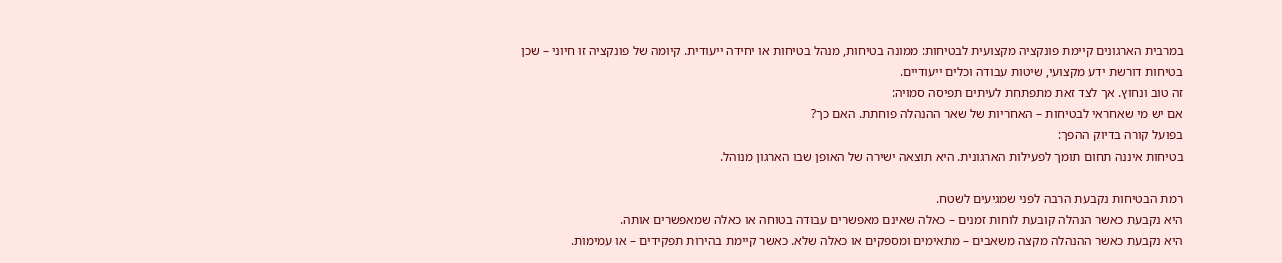במרבית הארגונים קיימת פונקציה מקצועית לבטיחות: ממונה בטיחות, מנהל בטיחות או יחידה ייעודית. קיומה של פונקציה זו חיוני – שכן בטיחות דורשת ידע מקצועי, שיטות עבודה וכלים ייעודיים.
זה טוב ונחוץ. אך לצד זאת מתפתחת לעיתים תפיסה סמויה:
אם יש מי שאחראי לבטיחות – האחריות של שאר ההנהלה פוחתת. האם כך?
בפועל קורה בדיוק ההפך:
בטיחות איננה תחום תומך לפעילות הארגונית. היא תוצאה ישירה של האופן שבו הארגון מנוהל.

רמת הבטיחות נקבעת הרבה לפני שמגיעים לשטח.
היא נקבעת כאשר הנהלה קובעת לוחות זמנים – כאלה שאינם מאפשרים עבודה בטוחה או כאלה שמאפשרים אותה.
היא נקבעת כאשר ההנהלה מקצה משאבים – מתאימים ומספקים או כאלה שלא. כאשר קיימת בהירות תפקידים – או עמימות.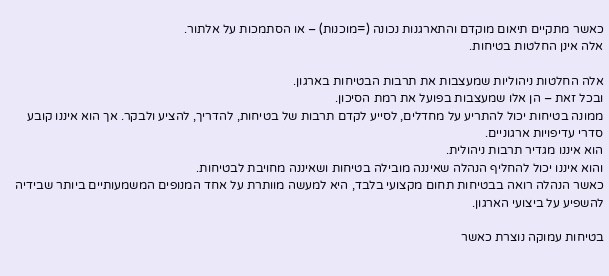כאשר מתקיים תיאום מוקדם והתארגנות נכונה (=מוכנות) – או הסתמכות על אלתור.
אלה אינן החלטות בטיחות.

אלה החלטות ניהוליות שמעצבות את תרבות הבטיחות בארגון.
ובכל זאת – הן אלו שמעצבות בפועל את רמת הסיכון.
ממונה בטיחות יכול להתריע על מחדלים, לסייע לקדם תרבות של בטיחות, להדריך, להציע ולבקר. אך הוא איננו קובע סדרי עדיפויות ארגוניים.
הוא איננו מגדיר תרבות ניהולית.
והוא איננו יכול להחליף הנהלה שאיננה מובילה בטיחות ושאיננה מחויבת לבטיחות.
כאשר הנהלה רואה בבטיחות תחום מקצועי בלבד, היא למעשה מוותרת על אחד המנופים המשמעותיים ביותר שבידיה להשפיע על ביצועי הארגון.

בטיחות עמוקה נוצרת כאשר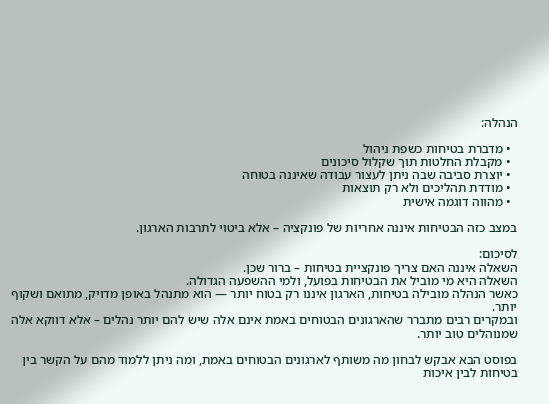הנהלה:

  • מדברת בטיחות כשפת ניהול
  • מקבלת החלטות תוך שקלול סיכונים
  • יוצרת סביבה שבה ניתן לעצור עבודה שאיננה בטוחה
  • מודדת תהליכים ולא רק תוצאות
  • מהווה דוגמה אישית

במצב כזה הבטיחות איננה אחריות של פונקציה – אלא ביטוי לתרבות הארגון.

לסיכום:
השאלה איננה האם צריך פונקציית בטיחות – ברור שכן.
השאלה היא מי מוביל את הבטיחות בפועל, ולמי ההשפעה הגדולה.
כאשר הנהלה מובילה בטיחות, הארגון איננו רק בטוח יותר — הוא מתנהל באופן מדויק, מתואם ושקוף יותר.
ובמקרים רבים מתברר שהארגונים הבטוחים באמת אינם אלה שיש להם יותר נהלים – אלא דווקא אלה שמנוהלים טוב יותר.

בפוסט הבא אבקש לבחון מה משותף לארגונים הבטוחים באמת, ומה ניתן ללמוד מהם על הקשר בין בטיחות לבין איכות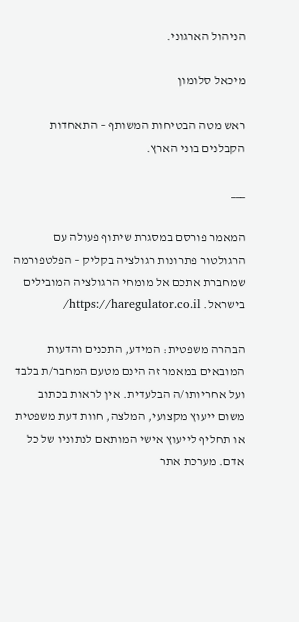הניהול הארגוני.

מיכאל סלומון

ראש מטה הבטיחות המשותף – התאחדות הקבלנים בוני הארץ.

___

המאמר פורסם במסגרת שיתוף פעולה עם הרגולטור פתרונות רגולציה בקליק – הפלטפורמה שמחברת אתכם אל מומחי הרגולציה המובילים בישראל. https://haregulator.co.il/

הבהרה משפטית: המידע, התכנים והדעות המובאים במאמר זה הינם מטעם המחבר/ת בלבד ועל אחריותו/ה הבלעדית. אין לראות בכתוב משום ייעוץ מקצועי, המלצה, חוות דעת משפטית או תחליף לייעוץ אישי המותאם לנתוניו של כל אדם. מערכת אתר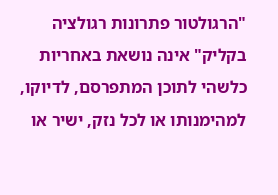"הרגולטור פתרונות רגולציה בקליק" אינה נושאת באחריות כלשהי לתוכן המתפרסם, לדיוקו, למהימנותו או לכל נזק, ישיר או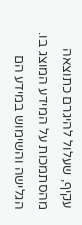עקיף, שעלול להיגרם כתוצאה מהסתמכות על המידע המוצג בו. הגלישה והשימוש במידע הם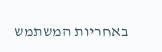באחריות המשתמש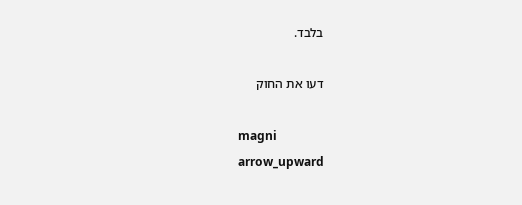בלבד.

דעו את החוק

magni
arrow_upward